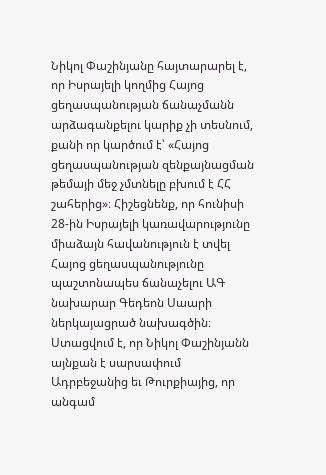Նիկոլ Փաշինյանը հայտարարել է, որ Իսրայելի կողմից Հայոց ցեղասպանության ճանաչմանն արձագանքելու կարիք չի տեսնում, քանի որ կարծում է՝ «Հայոց ցեղասպանության զենքայնացման թեմայի մեջ չմտնելը բխում է ՀՀ շահերից»։ Հիշեցնենք, որ հունիսի 28-ին Իսրայելի կառավարությունը միաձայն հավանություն է տվել Հայոց ցեղասպանությունը պաշտոնապես ճանաչելու ԱԳ նախարար Գեդեոն Սաարի ներկայացրած նախագծին։ Ստացվում է, որ Նիկոլ Փաշինյանն այնքան է սարսափում Ադրբեջանից եւ Թուրքիայից, որ անգամ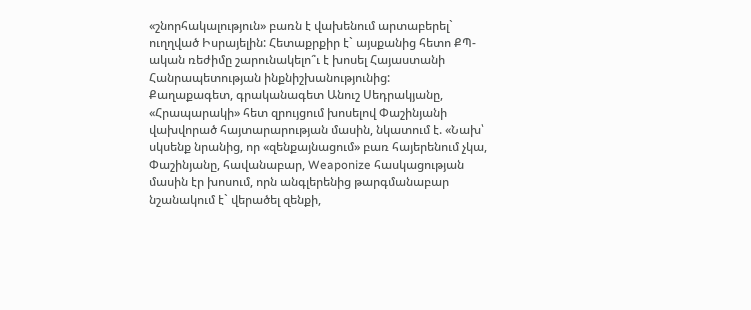«շնորհակալություն» բառն է վախենում արտաբերել` ուղղված Իսրայելին: Հետաքրքիր է` այսքանից հետո ՔՊ-ական ռեժիմը շարունակելո՞ւ է խոսել Հայաստանի Հանրապետության ինքնիշխանությունից:
Քաղաքագետ, գրականագետ Անուշ Սեդրակյանը, «Հրապարակի» հետ զրույցում խոսելով Փաշինյանի վախվորած հայտարարության մասին, նկատում է. «Նախ՝ սկսենք նրանից, որ «զենքայնացում» բառ հայերենում չկա, Փաշինյանը, հավանաբար, Weaponize հասկացության մասին էր խոսում, որն անգլերենից թարգմանաբար նշանակում է` վերածել զենքի,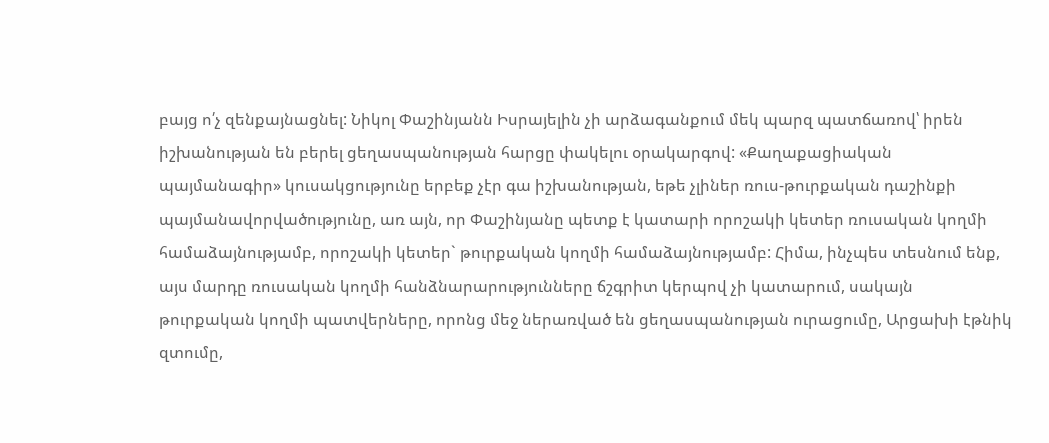բայց ո՛չ զենքայնացնել: Նիկոլ Փաշինյանն Իսրայելին չի արձագանքում մեկ պարզ պատճառով՝ իրեն իշխանության են բերել ցեղասպանության հարցը փակելու օրակարգով: «Քաղաքացիական պայմանագիր» կուսակցությունը երբեք չէր գա իշխանության, եթե չլիներ ռուս-թուրքական դաշինքի պայմանավորվածությունը, առ այն, որ Փաշինյանը պետք է կատարի որոշակի կետեր ռուսական կողմի համաձայնությամբ, որոշակի կետեր` թուրքական կողմի համաձայնությամբ: Հիմա, ինչպես տեսնում ենք, այս մարդը ռուսական կողմի հանձնարարությունները ճշգրիտ կերպով չի կատարում, սակայն թուրքական կողմի պատվերները, որոնց մեջ ներառված են ցեղասպանության ուրացումը, Արցախի էթնիկ զտումը,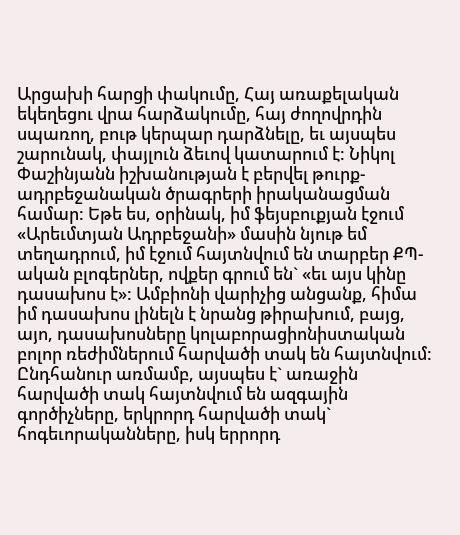Արցախի հարցի փակումը, Հայ առաքելական եկեղեցու վրա հարձակումը, հայ ժողովրդին սպառող, բութ կերպար դարձնելը, եւ այսպես շարունակ, փայլուն ձեւով կատարում է: Նիկոլ Փաշինյանն իշխանության է բերվել թուրք-ադրբեջանական ծրագրերի իրականացման համար: Եթե ես, օրինակ, իմ ֆեյսբուքյան էջում «Արեւմտյան Ադրբեջանի» մասին նյութ եմ տեղադրում, իմ էջում հայտնվում են տարբեր ՔՊ-ական բլոգերներ, ովքեր գրում են` «եւ այս կինը դասախոս է»: Ամբիոնի վարիչից անցանք, հիմա իմ դասախոս լինելն է նրանց թիրախում, բայց, այո, դասախոսները կոլաբորացիոնիստական բոլոր ռեժիմներում հարվածի տակ են հայտնվում: Ընդհանուր առմամբ, այսպես է` առաջին հարվածի տակ հայտնվում են ազգային գործիչները, երկրորդ հարվածի տակ` հոգեւորականները, իսկ երրորդ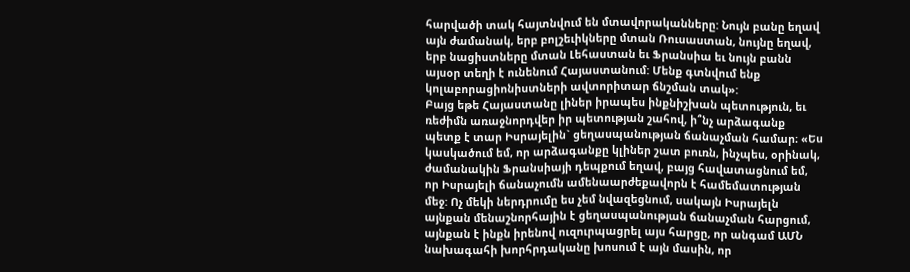հարվածի տակ հայտնվում են մտավորականները: Նույն բանը եղավ այն ժամանակ, երբ բոլշեւիկները մտան Ռուսաստան, նույնը եղավ, երբ նացիստները մտան Լեհաստան եւ Ֆրանսիա եւ նույն բանն այսօր տեղի է ունենում Հայաստանում: Մենք գտնվում ենք կոլաբորացիոնիստների ավտորիտար ճնշման տակ»:
Բայց եթե Հայաստանը լիներ իրապես ինքնիշխան պետություն, եւ ռեժիմն առաջնորդվեր իր պետության շահով, ի՞նչ արձագանք պետք է տար Իսրայելին` ցեղասպանության ճանաչման համար։ «Ես կասկածում եմ, որ արձագանքը կլիներ շատ բուռն, ինչպես, օրինակ, ժամանակին Ֆրանսիայի դեպքում եղավ, բայց հավատացնում եմ, որ Իսրայելի ճանաչումն ամենաարժեքավորն է համեմատության մեջ: Ոչ մեկի ներդրումը ես չեմ նվազեցնում, սակայն Իսրայելն այնքան մենաշնորհային է ցեղասպանության ճանաչման հարցում, այնքան է ինքն իրենով ուզուրպացրել այս հարցը, որ անգամ ԱՄՆ նախագահի խորհրդականը խոսում է այն մասին, որ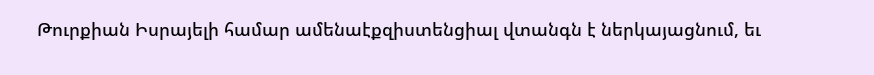Թուրքիան Իսրայելի համար ամենաէքզիստենցիալ վտանգն է ներկայացնում, եւ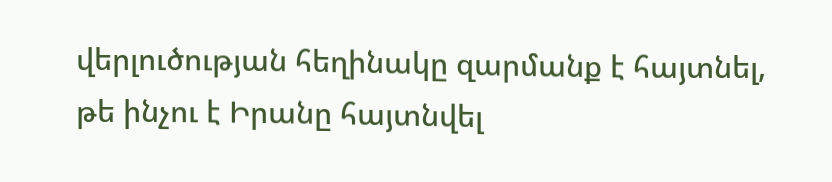վերլուծության հեղինակը զարմանք է հայտնել, թե ինչու է Իրանը հայտնվել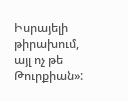Իսրայելի թիրախում, այլ ոչ թե Թուրքիան»: